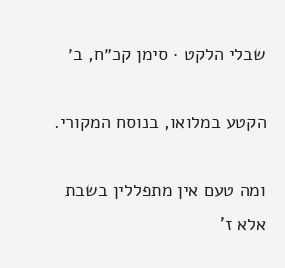שבלי הלקט · סימן קכ״ח, ב׳

הקטע במלואו, בנוסח המקורי.

ומה טעם אין מתפללין בשבת אלא ז'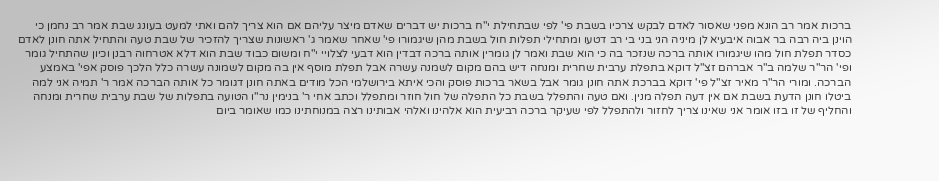ברכות אמר רב הונא מפני שאסור לאדם לבקש צרכיו בשבת פי' לפי שבתחילת י"ח ברכות יש דברים שאדם מיצר עליהם אם הוא צריך להם ואתי למעט בעונג שבת אמר רב נחמן כי הוינן ביה רבה בר אבוה איבעיא לן מיניה הני בני בי רב דטעו ומתחילי תפלות חול בשבת מהן שיגמורו פי' שאחר שאמר ג' ראשונות שצריך להזכיר של שבת טעה והתחיל אתה חונן לאדם כסדר תפלת חול מהו שיגמורו אותה ברכה שנזכר בה כי הוא שבת ואמר לן גומרין אותה ברכה דבדין הוא דבעי לצלויי י"ח ומשום כבוד שבת הוא דלא אטרחוה רבנן וכיון שהתחיל גומר ופי' הר"ר שלמה ב"ר אברהם זצ"ל דוקא בתפלת ערבית שחרית ומנחה דיש בהם מקום לשמנה עשרה אבל תפלת מוסף אין בה מקום לשמונה עשרה כלל הלכך פוסק אפי' באמצע הברכה. ומורי הר"ר מאיר זצ"ל פי' דוקא בברכת אתה חונן גומר אבל בשאר ברכות פוסק והכי איתא בירושלמי הכל מודים באתה חונן דגומר כל אותה הברכה אמר ר' תמיה אני למה ביטלו חונן הדעת בשבת אם אין דעה תפלה מנין. ואם טעה והתפלל בשבת כל התפלה של חול חוזר ומתפלל וכתב אחי ר' בנימין נר"ו הטועה בתפלות של שבת ערבית שחרית ומנחה והחליף של זו בזו אומר אני שאינו צריך לחזור ולהתפלל לפי שעיקר ברכה רביעית הוא אלהינו ואלהי אבותינו רצה במנוחתינו כמו שאומר ביום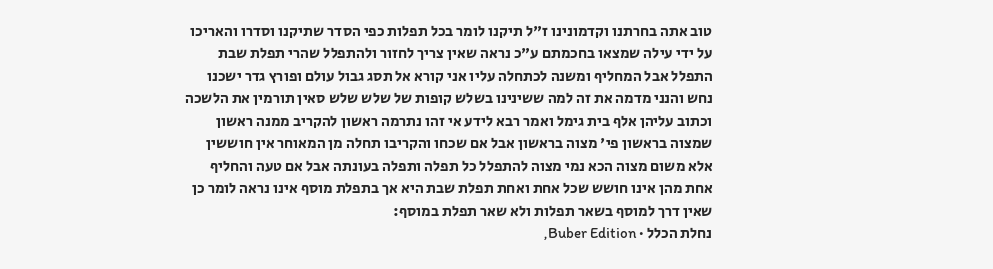טוב אתה בחרתנו וקדמונינו ז"ל תיקנו לומר בכל תפלות כפי הסדר שתיקנו וסדרו והאריכו על ידי עילה שמצאו בחכמתם ע"כ נראה שאין צריך לחזור ולהתפלל שהרי תפלת שבת התפלל אבל המחליף ומשנה לכתחלה עליו אני קורא אל תסג גבול עולם ופורץ גדר ישכנו נחש והנני מדמה את זה למה ששינינו בשלש קופות של שלש שלש סאין תורמין את הלשכה וכתוב עליהן אלף בית גימל ואמר רבא לידע אי זהו נתרמה ראשון להקריב ממנה ראשון שמצוה בראשון פי' מצוה בראשון אבל אם שכחו והקריבו תחלה מן המאוחר אין חוששין אלא משום מצוה הכא נמי מצוה להתפלל כל תפלה ותפלה בעונתה אבל אם טעה והחליף אחת מהן אינו חושש שכל אחת ואחת תפלת שבת היא אך בתפלת מוסף אינו נראה לומר כן שאין דרך למוסף בשאר תפלות ולא שאר תפלת במוסף:
נחלת הכלל · Buber Edition,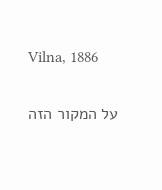Vilna, 1886

על המקור הזה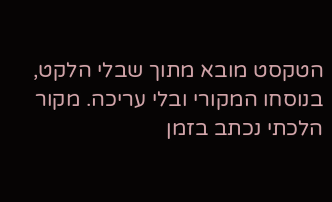הטקסט מובא מתוך שבלי הלקט, בנוסחו המקורי ובלי עריכה. מקור הלכתי נכתב בזמן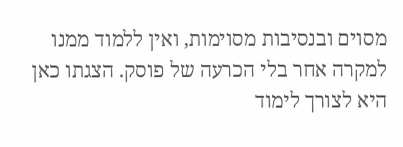מסוים ובנסיבות מסוימות, ואין ללמוד ממנו למקרה אחר בלי הכרעה של פוסק. הצגתו כאן היא לצורך לימוד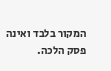המקור בלבד ואינה פסק הלכה.